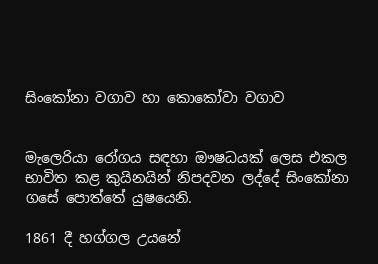සිංකෝනා වගාව හා කොකෝවා වගාව


මැලෙරියා රෝගය සඳහා ඖෂධයක් ලෙස එකල භාවිත කළ කුයිනයින් නිපදවන ලද්දේ සිංකෝනා ගසේ පොත්තේ යුෂයෙනි.

1861 දී හග්ගල උයනේ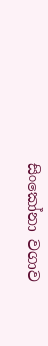සිංකෝනා වගාව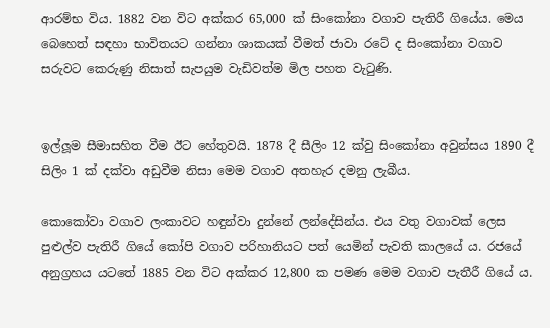ආරම්භ විය. 1882 වන විට අක්කර 65,000 ක් සිංකෝනා වගාව පැතිරී ගියේය. මෙය බෙහෙත් සඳහා භාවිතයට ගන්නා ශාකයක් වීමත් ජාවා රටේ ද සිංකෝනා වගාව සරුවට කෙරුණු නිසාත් සැපයුම වැඩිවත්ම මිල පහත වැටුණි.


ඉල්ලූම සීමාසහිත වීම ඊට හේතුවයි. 1878 දී සීලිං 12 ක්වු සිංකෝනා අවුන්සය 1890 දී සිලිං 1 ක් දක්වා අඩුවීම නිසා මෙම වගාව අතහැර දමනු ලැබීය.

කොකෝවා වගාව ලංකාවට හඳුන්වා දුන්නේ ලන්දේසින්ය. එය වතු වගාවක් ලෙස පුළුල්ව පැතිරී ගියේ කෝපි වගාව පරිහානියට පත් යෙමින් පැවති කාලයේ ය. රජයේ අනුග්‍රහය යටතේ 1885 වන විට අක්කර 12,800 ක පමණ මෙම වගාව පැතීරී ගියේ ය.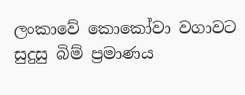ලංකාවේ කොකෝවා වගාවට සුදුසු බිම් ප්‍රමාණය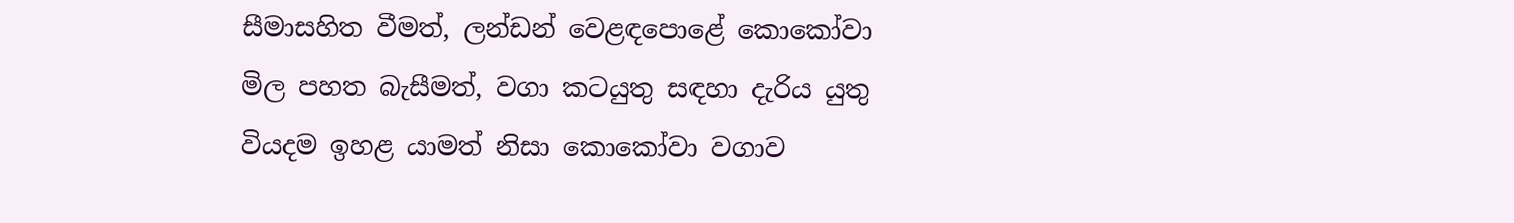සීමාසහිත වීමත්, ලන්ඩන් වෙළඳපොළේ කොකෝවා මිල පහත බැසීමත්, වගා කටයුතු සඳහා දැරිය යුතු වියදම ඉහළ යාමත් නිසා කොකෝවා වගාව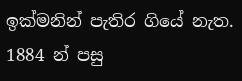ඉක්මනින් පැතිර ගියේ නැත. 1884 න් පසු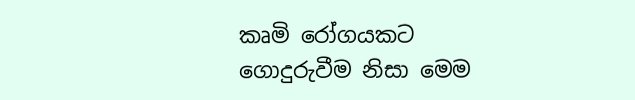කෘමි රෝගයකට ගොදුරුවීම නිසා මෙම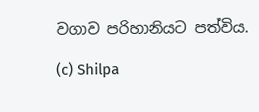වගාව පරිහානියට පත්විය.

(c) Shilpa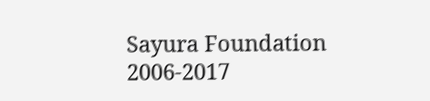Sayura Foundation 2006-2017